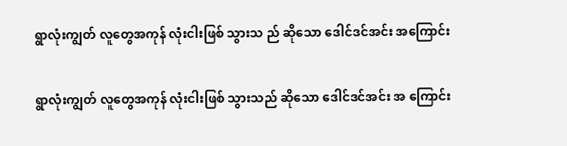ရွာလုံးကျွတ် လူတွေအကုန် လုံးငါးဖြစ် သွားသ ည် ဆိုသော ဒေါင်ဒင်အင်း အကြောင်း

ရွာလုံးကျွတ် လူတွေအကုန် လုံးငါးဖြစ် သွားသည် ဆိုသော ဒေါင်ဒင်အင်း အ ကြောင်း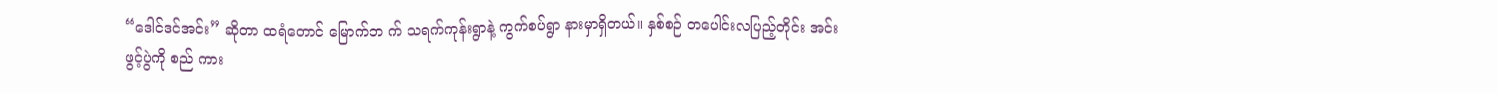“ဒေါင်ဒင်အင်း” ဆိုတာ ထရံတောင် မြောက်ဘ က် သရက်ကုန်းရွာနဲ့ ကွက်စပ်ရွာ နားမှာရှိတယ်။ နှစ်စဉ် တပေါင်းလပြည့်တိုင်း အင်းဖွင့်ပွဲကို စည် ကား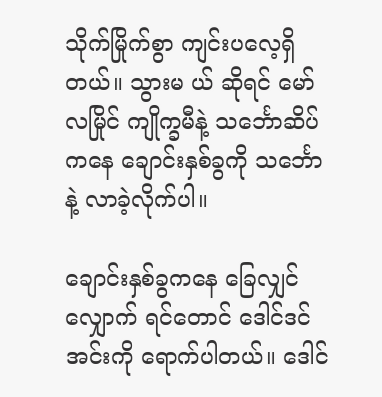သိုက်မြိုက်စွာ ကျင်းပလေ့ရှိတယ်။ သွားမ ယ် ဆိုရင် မော်လမြိုင် ကျိုက္ခမီနဲ့ သင်္ဘောဆိပ်ကနေ ချောင်းနှစ်ခွကို သင်္ဘောနဲ့ လာခဲ့လိုက်ပါ။

ချောင်းနှစ်ခွကနေ ခြေလျှင်လျှောက် ရင်တောင် ဒေါင်ဒင် အင်းကို ရောက်ပါတယ်။ ဒေါင်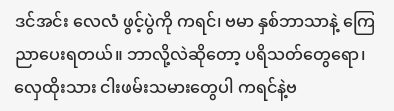ဒင်အင်း လေလံ ဖွင့်ပွဲကို ကရင်၊ ဗမာ နှစ်ဘာသာနဲ့ ကြေ ညာပေးရတယ်။ ဘာလို့လဲဆိုတော့ ပရိသတ်တွေရော၊ လှေထိုးသား ငါးဖမ်းသမားတွေပါ ကရင်နဲ့ဗ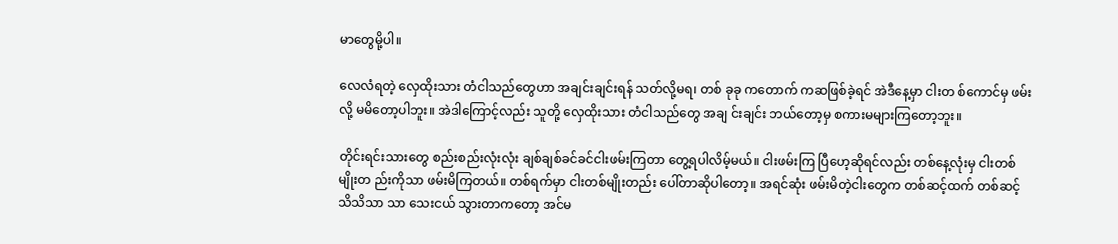မာတွေမို့ပါ။

လေလံရတဲ့ လှေထိုးသား တံငါသည်တွေဟာ အချင်းချင်းရန် သတ်လို့မရ၊ တစ် ခုခု ကတောက် ကဆဖြစ်ခဲ့ရင် အဲဒီနေ့မှာ ငါးတ စ်ကောင်မှ ဖမ်းလို့ မမိတော့ပါဘူး။ အဲဒါကြောင့်လည်း သူတို့ လှေထိုးသား တံငါသည်တွေ အချ င်းချင်း ဘယ်တော့မှ စကားမများကြတော့ဘူး။

တိုင်းရင်းသားတွေ စည်းစည်းလုံးလုံး ချစ်ချစ်ခင်ခင်ငါးဖမ်းကြတာ တွေ့ရပါလိမ့်မယ်။ ငါးဖမ်းကြ ပြီဟေ့ဆိုရင်လည်း တစ်နေ့လုံးမှ ငါးတစ် မျိုးတ ည်းကိုသာ ဖမ်းမိကြတယ်။ တစ်ရက်မှာ ငါးတစ်မျိုးတည်း ပေါ်တာဆိုပါတော့။ အရင်ဆုံး ဖမ်းမိတဲ့ငါးတွေက တစ်ဆင့်ထက် တစ်ဆင့် သိသိသာ သာ သေးငယ် သွားတာကတော့ အင်မ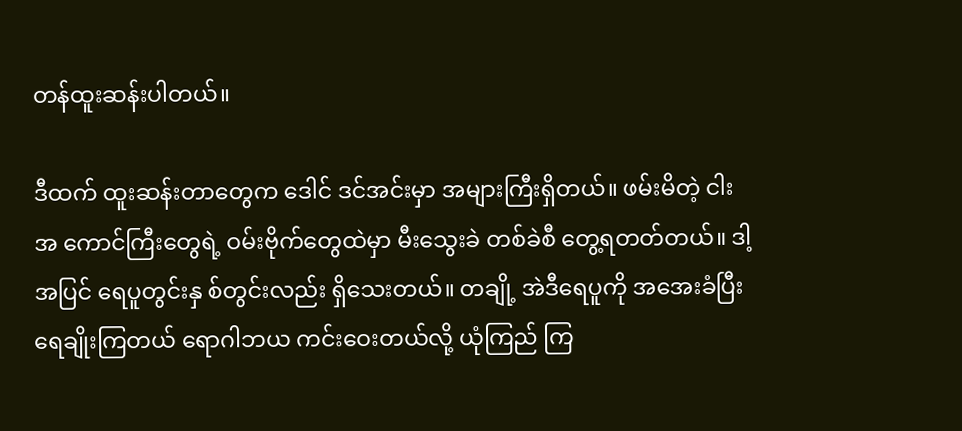တန်ထူးဆန်းပါတယ်။

ဒီထက် ထူးဆန်းတာတွေက ဒေါင် ဒင်အင်းမှာ အများကြီးရှိတယ်။ ဖမ်းမိတဲ့ ငါးအ ကောင်ကြီးတွေရဲ့ ဝမ်းဗိုက်တွေထဲမှာ မီးသွေးခဲ တစ်ခဲစီ တွေ့ရတတ်တယ်။ ဒါ့အပြင် ရေပူတွင်းနှ စ်တွင်းလည်း ရှိသေးတယ်။ တချို့ အဲဒီရေပူကို အအေးခံပြီး ရေချိုးကြတယ် ရောဂါဘယ ကင်းဝေးတယ်လို့ ယုံကြည် ကြ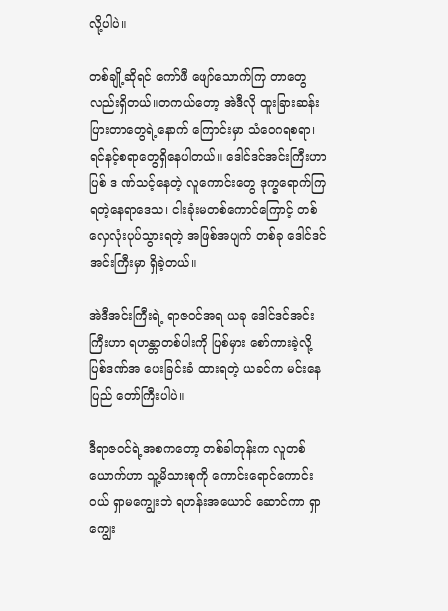လို့ပါပဲ။

တစ်ချို့ဆိုရင် ကော်ဖီ ဖျော်သောက်ကြ တာတွေလည်းရှိတယ်။တကယ်တော့ အဲဒီလို ထူးခြားဆန်း ပြားတာတွေရဲ့နောက် ကြောင်းမှာ သံဝေဂရစရာ၊ ရင်နင့်စရာတွေရှိနေပါတယ်။ ဒေါင်ဒင်အင်းကြီးဟာ ပြစ် ဒ ဏ်သင့်နေတဲ့ လူကောင်းတွေ ဒုက္ခရောက်ကြရတဲ့နေရာဒေသ၊ ငါးခုံးမတစ်ကောင်ကြောင့် တစ်လှေလုံးပုပ်သွားရတဲ့ အဖြစ်အပျက် တစ်ခု ဒေါင်ဒင်အင်းကြီးမှာ ရှိခဲ့တယ်။

အဲဒီအင်းကြီးရဲ့ ရာဇဝင်အရ ယခု ဒေါင်ဒင်အင်းကြီးဟာ ရဟန္တာတစ်ပါးကို ပြစ်မှား စော်ကားခဲ့လို့ ပြစ်ဒဏ်အ ပေးခြင်းခံ ထားရတဲ့ ယခင်က မင်းနေပြည် တော်ကြီးပါပဲ။

ဒီရာဇဝင်ရဲ့အစကတော့ တစ်ခါတုန်းက လူတစ်ယောက်ဟာ သူ့မိသားစုကို ကောင်းရောင်ကောင်း ဝယ် ရှာမကျွေးဘဲ ရဟန်းအယောင် ဆောင်ကာ ရှာကျွေး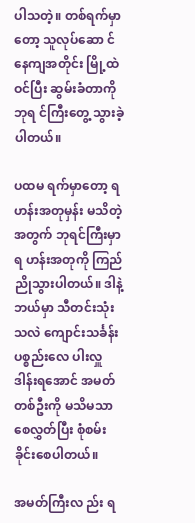ပါသတဲ့။ တစ်ရက်မှာတော့ သူလုပ်ဆော င်နေကျအတိုင်း မြို့ထဲဝင်ပြီး ဆွမ်းခံတာကို ဘုရ င်ကြီးတွေ့ သွားခဲ့ပါတယ်။

ပထမ ရက်မှာတော့ ရဟန်းအတုမှန်း မသိတဲ့ အတွက် ဘုရင်ကြီးမှာ ရ ဟန်းအတုကို ကြည်ညိုသွားပါတယ်။ ဒါနဲ့ ဘယ်မှာ သီတင်းသုံးသလဲ ကျောင်းသင်္ခန်း ပစ္စည်းလေ ပါးလှူဒါန်းရအောင် အမတ်တစ်ဦးကို မသိမသာ စေလွှတ်ပြီး စုံစမ်းခိုင်းစေပါတယ်။

အမတ်ကြီးလ ည်း ရ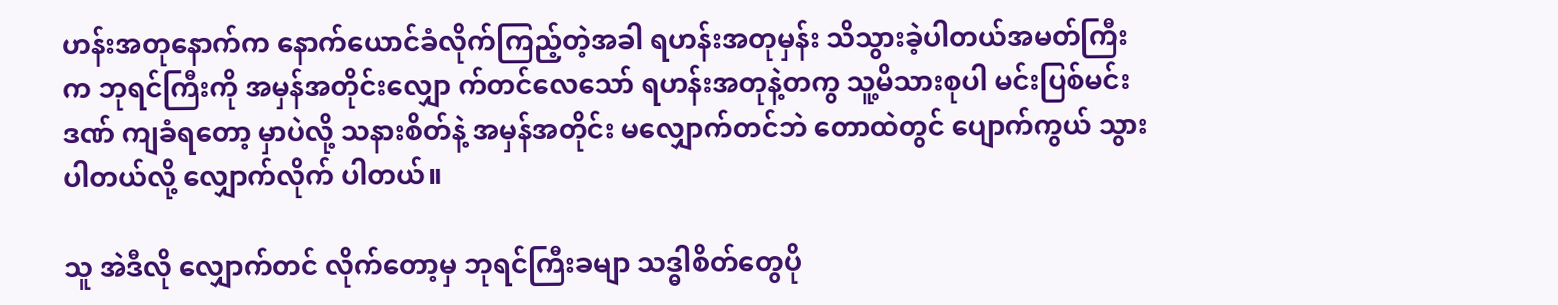ဟန်းအတုနောက်က နောက်ယောင်ခံလိုက်ကြည့်တဲ့အခါ ရဟန်းအတုမှန်း သိသွားခဲ့ပါတယ်အမတ်ကြီးက ဘုရင်ကြီးကို အမှန်အတိုင်းလျှော က်တင်လေသော် ရဟန်းအတုနဲ့တကွ သူ့မိသားစုပါ မင်းပြစ်မင်းဒဏ် ကျခံရတော့ မှာပဲလို့ သနားစိတ်နဲ့ အမှန်အတိုင်း မလျှောက်တင်ဘဲ တောထဲတွင် ပျောက်ကွယ် သွားပါတယ်လို့ လျှောက်လိုက် ပါတယ်။

သူ အဲဒီလို လျှောက်တင် လိုက်တော့မှ ဘုရင်ကြီးခမျာ သဒ္ဓါစိတ်တွေပို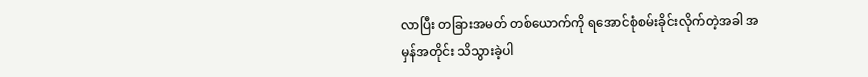လာပြီး တခြားအမတ် တစ်ယောက်ကို ရအောင်စုံစမ်းခိုင်းလိုက်တဲ့အခါ အမှန်အတိုင်း သိသွားခဲ့ပါ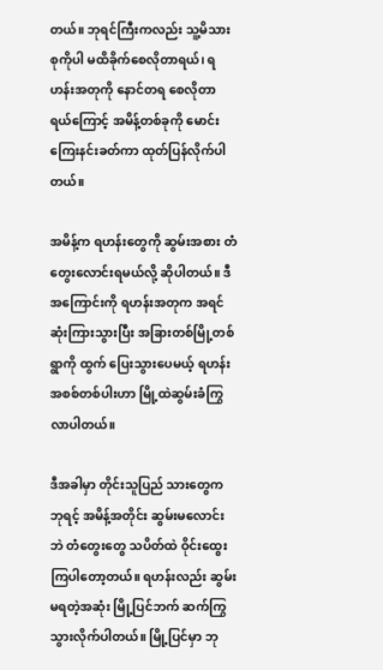တယ်။ ဘုရင်ကြီးကလည်း သူ့မိသားစုကိုပါ မထိခိုက်စေလိုတာရယ်၊ ရဟန်းအတုကို နောင်တရ စေလိုတာရယ်ကြောင့် အမိန့်တစ်ခုကို မောင်းကြေးနင်းခတ်ကာ ထုတ်ပြန်လိုက်ပါတယ်။

အမိန့်က ရဟန်းတွေကို ဆွမ်းအစား တံတွေးလောင်းရမယ်လို့ ဆိုပါတယ်။ ဒီအကြောင်းကို ရဟန်းအတုက အရင်ဆုံးကြားသွားပြီး အခြားတစ်မြို့တစ်ရွာကို ထွက် ပြေးသွားပေမယ့် ရဟန်းအစစ်တစ်ပါးဟာ မြို့ထဲဆွမ်းခံကြွလာပါတယ်။

ဒီအခါမှာ တိုင်းသူပြည် သားတွေက ဘုရင့် အမိန့်အတိုင်း ဆွမ်းမလောင်းဘဲ တံတွေးတွေ သပိတ်ထဲ ဝိုင်းထွေးကြပါတော့တယ်။ ရဟန်းလည်း ဆွမ်းမရတဲ့အဆုံး မြို့ပြင်ဘက် ဆက်ကြွသွားလိုက်ပါတယ်။ မြို့ပြင်မှာ ဘု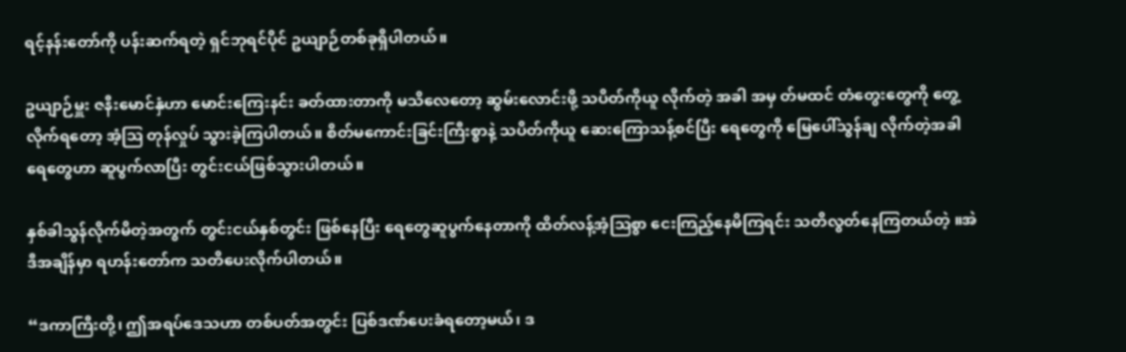ရင့်နန်းတော်ကို ပန်းဆက်ရတဲ့ ရှင်ဘုရင်ပိုင် ဥယျာဉ်တစ်ခုရှိပါတယ်။

ဥယျာဉ်မှူး ဇနီးမောင်နှံဟာ မောင်းကြေးနင်း ခတ်ထားတာကို မသိလေတော့ ဆွမ်းလောင်းဖို့ သပိတ်ကိုယူ လိုက်တဲ့ အခါ အမှ တ်မထင် တံတွေးတွေကို တွေ့လိုက်ရတော့ အံ့ဩ တုန်လှုပ် သွားခဲ့ကြပါတယ်။ စိတ်မကောင်းခြင်းကြီးစွာနဲ့ သပိတ်ကိုယူ ဆေးကြောသန့်စင်ပြီး ရေတွေကို မြေပေါ်သွန်ချ လိုက်တဲ့အခါ ရေတွေဟာ ဆူပွက်လာပြီး တွင်းငယ်ဖြစ်သွားပါတယ်။

နှစ်ခါသွန်လိုက်မိတဲ့အတွက် တွင်းငယ်နှစ်တွင်း ဖြစ်နေပြီး ရေတွေဆူပွက်နေတာကို ထိတ်လန့်အံ့ဩစွာ ငေးကြည့်နေမိကြရင်း သတိလွတ်နေကြတယ်တဲ့ ။အဲဒီအချိန်မှာ ရဟန်းတော်က သတိပေးလိုက်ပါတယ်။

“ဒကာကြီးတို့၊ ဤအရပ်ဒေသဟာ တစ်ပတ်အတွင်း ပြစ်ဒဏ်ပေးခံရတော့မယ်၊ ဒ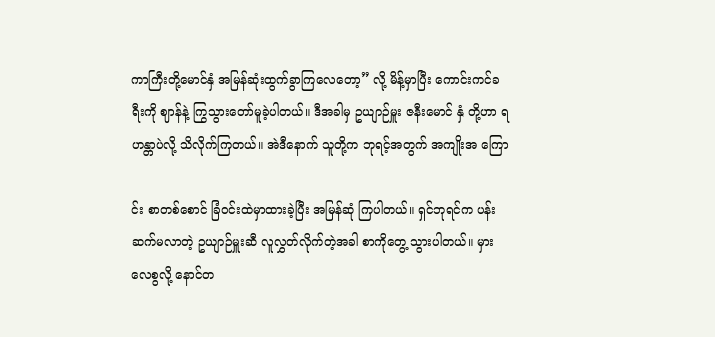ကာကြီးတို့မောင်နှံ အမြန်ဆုံးထွက်ခွာကြလေတော့” လို့ မိန့်မှာပြီး ကောင်းကင်ခရီးကို ဈာန်နဲ့ ကြွသွားတော်မူခဲ့ပါတယ်။ ဒီအခါမှ ဥယျာဉ်မှူး ဇနီးမောင် နှံ တို့ဟာ ရဟန္တာပဲလို့ သိလိုက်ကြတယ်။ အဲဒီနောက် သူတို့က ဘုရင့်အတွက် အကျိုးအ ကြော

င်း စာတစ်စောင် ခြံဝင်းထဲမှာထားခဲ့ပြီး အမြန်ဆုံ ကြပါတယ်။ ရှင်ဘုရင်က ပန်းဆက်မလာတဲ့ ဥယျာဉ်မှူးဆီ လူလွှတ်လိုက်တဲ့အခါ စာကိုတွေ့ သွားပါတယ်။ မှားလေစွလို့ နောင်တ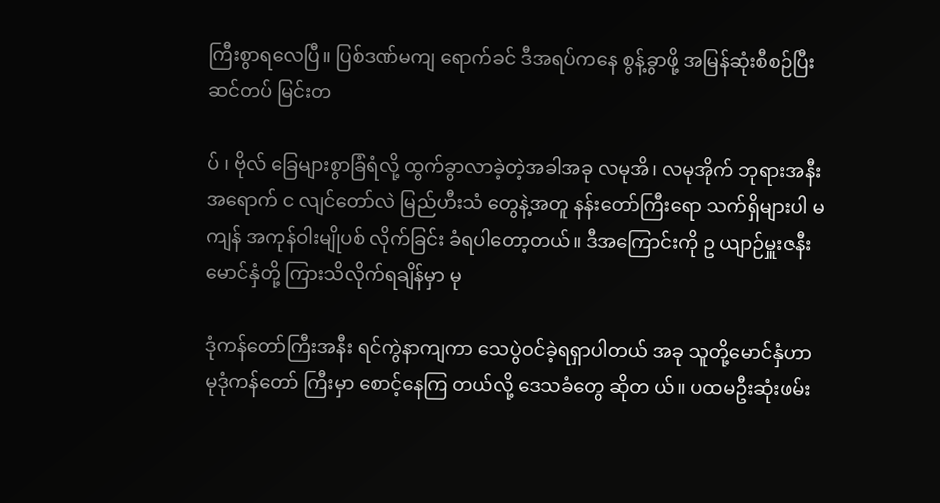ကြီးစွာရလေပြီ။ ပြစ်ဒဏ်မကျ ရောက်ခင် ဒီအရပ်ကနေ စွန့်ခွာဖို့ အမြန်ဆုံးစီစဉ်ပြီး ဆင်တပ် မြင်းတ

ပ် ၊ ဗိုလ် ခြေများစွာခြံရံလို့ ထွက်ခွာလာခဲ့တဲ့အခါအခု လမုအိ၊ လမုအိုက် ဘုရားအနီး အရောက် င လျင်တော်လဲ မြည်ဟီးသံ တွေနဲ့အတူ နန်းတော်ကြီးရော သက်ရှိများပါ မကျန် အကုန်ဝါးမျိုပစ် လိုက်ခြင်း ခံရပါတော့တယ်။ ဒီအကြောင်းကို ဥ ယျာဉ်မှူးဇနီးမောင်နှံတို့ ကြားသိလိုက်ရချိန်မှာ မု

ဒုံကန်တော်ကြီးအနီး ရင်ကွဲနာကျကာ သေပွဲဝင်ခဲ့ရရှာပါတယ် အခု သူတို့မောင်နှံဟာ မုဒုံကန်တော် ကြီးမှာ စောင့်နေကြ တယ်လို့ ဒေသခံတွေ ဆိုတ ယ်။ ပထမဦးဆုံးဖမ်း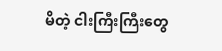မိတဲ့ ငါးကြီးကြီးတွေ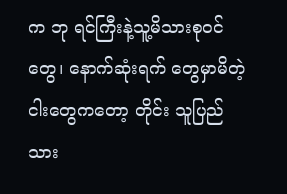က ဘု ရင်ကြီးနဲ့သူ့မိသားစုဝင်တွေ၊ နောက်ဆုံးရက် တွေမှာမိတဲ့ငါးတွေကတော့ တိုင်း သူပြည်သား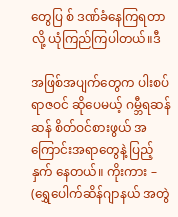တွေပြ စ် ဒဏ်ခံနေကြရတာလို့ ယုံကြည်ကြပါတယ်။ဒီ

အဖြစ်အပျက်တွေက ပါးစပ်ရာဇဝင် ဆိုပေမယ့် ဂမ္ဘီရဆန်ဆန် စိတ်ဝင်စားဖွယ် အကြောင်းအရာတွေနဲ့ ပြည့်နှက် နေတယ်။ ကိုးကား – (ရွှေပေါက်ဆိန်ဂျာနယ် အတွဲ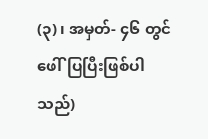(၃)၊ အမှတ်- ၄၆ တွင်ဖေါ်ပြပြီးဖြစ်ပါသည်)